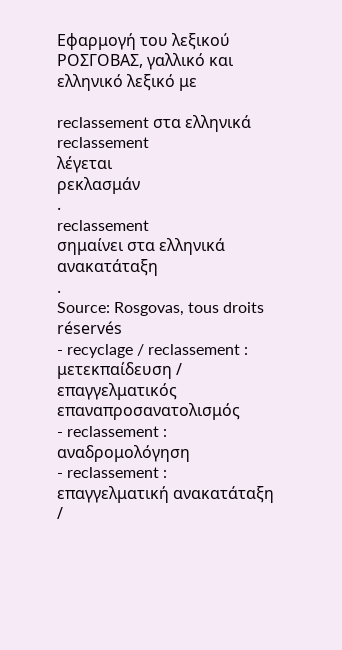Εφαρμογή του λεξικού ΡΟΣΓΟΒΑΣ, γαλλικό και ελληνικό λεξικό με

reclassement στα ελληνικά
reclassement
λέγεται
ρεκλασμάν
.
reclassement
σημαίνει στα ελληνικά
ανακατάταξη
.
Source: Rosgovas, tous droits réservés
- recyclage / reclassement : μετεκπαίδευση / επαγγελματικός επαναπροσανατολισμός
- reclassement : αναδρομολόγηση
- reclassement : επαγγελματική ανακατάταξη /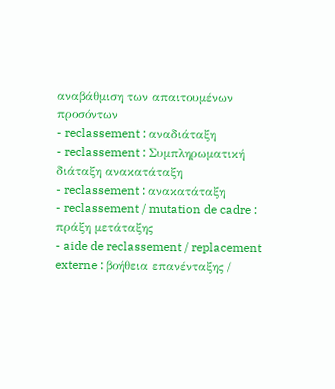αναβάθμιση των απαιτουμένων προσόντων
- reclassement : αναδιάταξη
- reclassement : Συμπληρωματική διάταξη ανακατάταξη
- reclassement : ανακατάταξη
- reclassement / mutation de cadre : πράξη μετάταξης
- aide de reclassement / replacement externe : βοήθεια επανένταξης /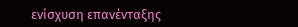ενίσχυση επανένταξης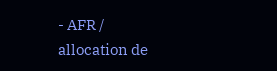- AFR / allocation de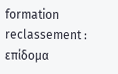formation reclassement : επίδομα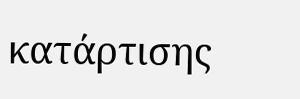κατάρτισης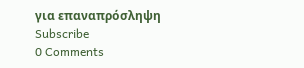για επαναπρόσληψη
Subscribe
0 Comments